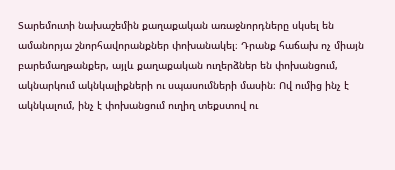Տարեմուտի նախաշեմին քաղաքական առաջնորդները սկսել են ամանորյա շնորհավորանքներ փոխանակել։ Դրանք հաճախ ոչ միայն բարեմաղթանքեր, այլև քաղաքական ուղերձներ են փոխանցում, ակնարկում ակնկալիքների ու սպասումների մասին։ Ով ումից ինչ է ակնկալում, ինչ է փոխանցում ուղիղ տեքստով ու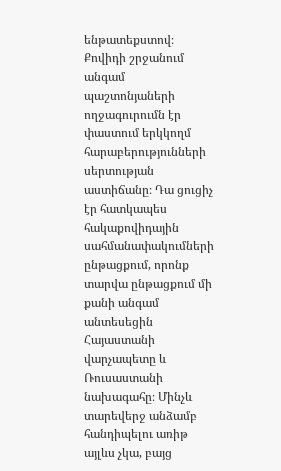ենթատեքստով։
Քովիդի շրջանում անգամ պաշտոնյաների ողջագուրումն էր փաստում երկկողմ հարաբերությունների սերտության աստիճանը։ Դա ցուցիչ էր հատկապես հակաքովիդային սահմանափակումների ընթացքում, որոնք տարվա ընթացքում մի քանի անգամ անտեսեցին Հայաստանի վարչապետը և Ռուսաստանի նախագահը։ Մինչև տարեվերջ անձամբ հանդիպելու առիթ այլևս չկա, բայց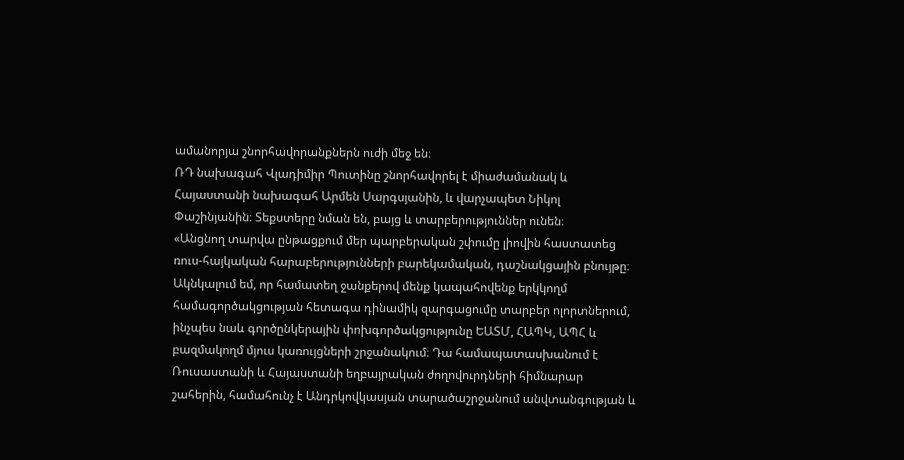ամանորյա շնորհավորանքներն ուժի մեջ են։
ՌԴ նախագահ Վլադիմիր Պուտինը շնորհավորել է միաժամանակ և Հայաստանի նախագահ Արմեն Սարգսյանին, և վարչապետ Նիկոլ Փաշինյանին։ Տեքստերը նման են, բայց և տարբերություններ ունեն։
«Անցնող տարվա ընթացքում մեր պարբերական շփումը լիովին հաստատեց ռուս-հայկական հարաբերությունների բարեկամական, դաշնակցային բնույթը։ Ակնկալում եմ, որ համատեղ ջանքերով մենք կապահովենք երկկողմ համագործակցության հետագա դինամիկ զարգացումը տարբեր ոլորտներում, ինչպես նաև գործընկերային փոխգործակցությունը ԵԱՏՄ, ՀԱՊԿ, ԱՊՀ և բազմակողմ մյուս կառույցների շրջանակում։ Դա համապատասխանում է Ռուսաստանի և Հայաստանի եղբայրական ժողովուրդների հիմնարար շահերին, համահունչ է Անդրկովկասյան տարածաշրջանում անվտանգության և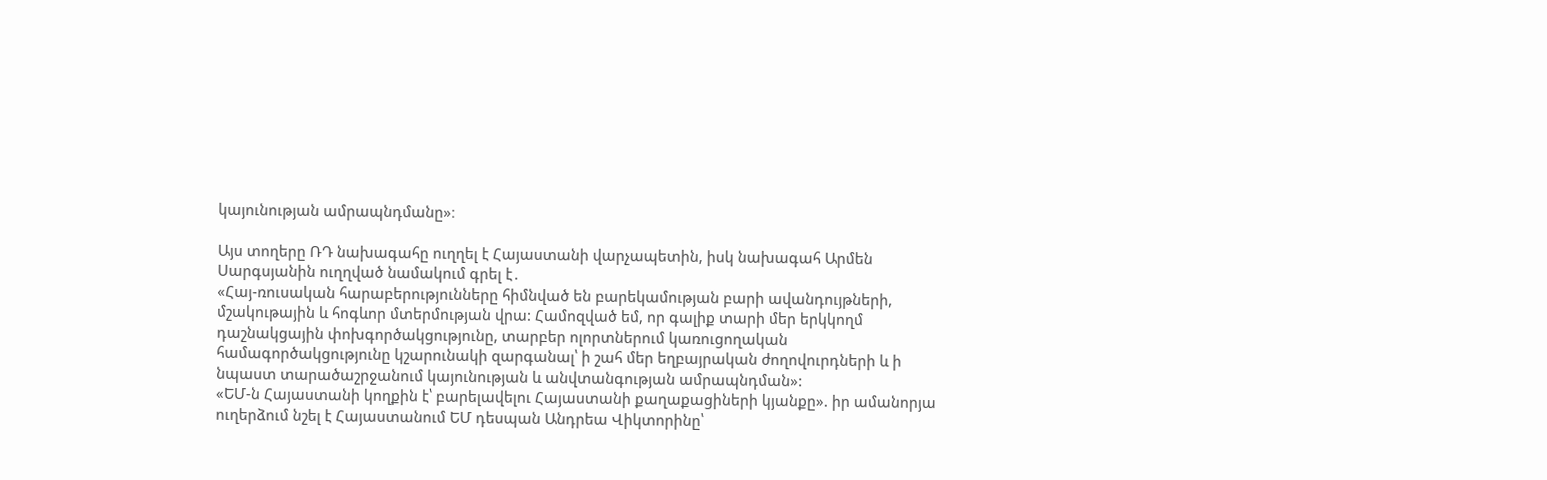կայունության ամրապնդմանը»։

Այս տողերը ՌԴ նախագահը ուղղել է Հայաստանի վարչապետին, իսկ նախագահ Արմեն Սարգսյանին ուղղված նամակում գրել է․
«Հայ-ռուսական հարաբերությունները հիմնված են բարեկամության բարի ավանդույթների, մշակութային և հոգևոր մտերմության վրա: Համոզված եմ, որ գալիք տարի մեր երկկողմ դաշնակցային փոխգործակցությունը, տարբեր ոլորտներում կառուցողական համագործակցությունը կշարունակի զարգանալ՝ ի շահ մեր եղբայրական ժողովուրդների և ի նպաստ տարածաշրջանում կայունության և անվտանգության ամրապնդման»:
«ԵՄ-ն Հայաստանի կողքին է՝ բարելավելու Հայաստանի քաղաքացիների կյանքը». իր ամանորյա ուղերձում նշել է Հայաստանում ԵՄ դեսպան Անդրեա Վիկտորինը՝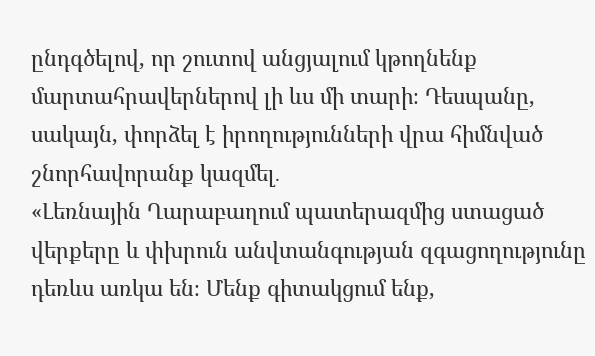ընդգծելով, որ շուտով անցյալում կթողնենք մարտահրավերներով լի ևս մի տարի։ Դեսպանը, սակայն, փորձել է իրողությունների վրա հիմնված շնորհավորանք կազմել․
«Լեռնային Ղարաբաղում պատերազմից ստացած վերքերը և փխրուն անվտանգության զգացողությունը դեռևս առկա են։ Մենք գիտակցում ենք,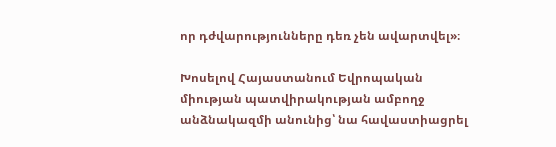որ դժվարությունները դեռ չեն ավարտվել»։

Խոսելով Հայաստանում Եվրոպական միության պատվիրակության ամբողջ անձնակազմի անունից՝ նա հավաստիացրել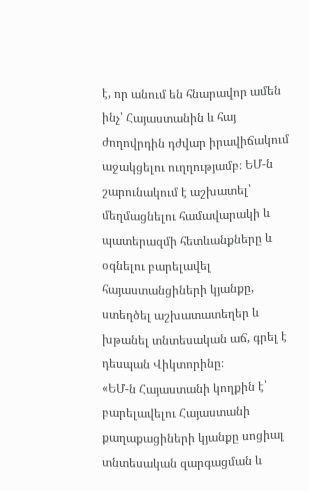է, որ անում են հնարավոր ամեն ինչ՝ Հայաստանին և հայ ժողովրդին դժվար իրավիճակում աջակցելու ուղղությամբ։ ԵՄ-ն շարունակում է աշխատել՝ մեղմացնելու համավարակի և պատերազմի հետևանքները և օգնելու բարելավել հայաստանցիների կյանքը, ստեղծել աշխատատեղեր և խթանել տնտեսական աճ, գրել է դեսպան Վիկտորինը։
«ԵՄ-ն Հայաստանի կողքին է՝ բարելավելու Հայաստանի քաղաքացիների կյանքը սոցիալ տնտեսական զարգացման և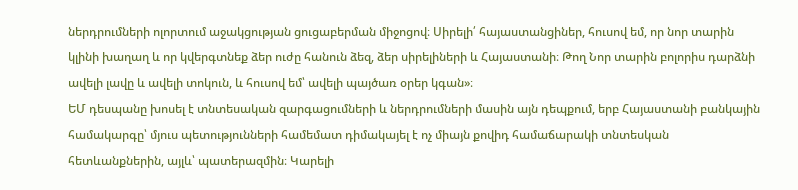ներդրումների ոլորտում աջակցության ցուցաբերման միջոցով։ Սիրելի՛ հայաստանցիներ, հուսով եմ, որ նոր տարին կլինի խաղաղ և որ կվերգտնեք ձեր ուժը հանուն ձեզ, ձեր սիրելիների և Հայաստանի։ Թող Նոր տարին բոլորիս դարձնի ավելի լավը և ավելի տոկուն, և հուսով եմ՝ ավելի պայծառ օրեր կգան»։
ԵՄ դեսպանը խոսել է տնտեսական զարգացումների և ներդրումների մասին այն դեպքում, երբ Հայաստանի բանկային համակարգը՝ մյուս պետությունների համեմատ դիմակայել է ոչ միայն քովիդ համաճարակի տնտեսկան հետևանքներին, այլև՝ պատերազմին։ Կարելի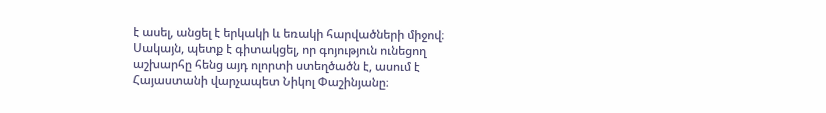է ասել, անցել է երկակի և եռակի հարվածների միջով։ Սակայն, պետք է գիտակցել, որ գոյություն ունեցող աշխարհը հենց այդ ոլորտի ստեղծածն է, ասում է Հայաստանի վարչապետ Նիկոլ Փաշինյանը։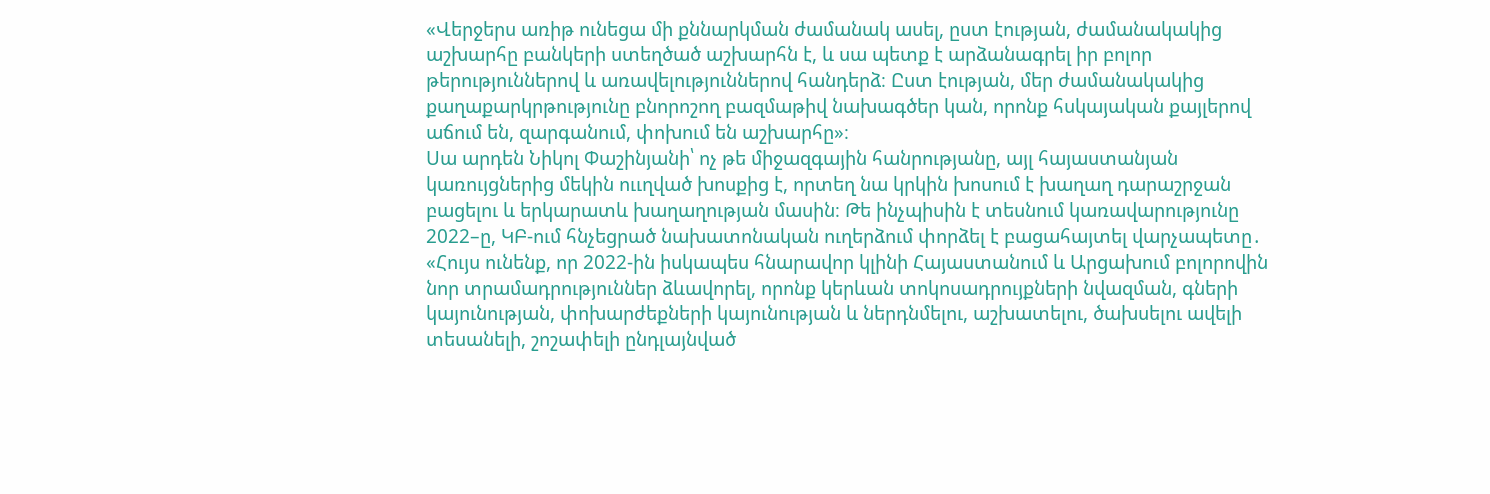«Վերջերս առիթ ունեցա մի քննարկման ժամանակ ասել, ըստ էության, ժամանակակից աշխարհը բանկերի ստեղծած աշխարհն է, և սա պետք է արձանագրել իր բոլոր թերություններով և առավելություններով հանդերձ։ Ըստ էության, մեր ժամանակակից քաղաքարկրթությունը բնորոշող բազմաթիվ նախագծեր կան, որոնք հսկայական քայլերով աճում են, զարգանում, փոխում են աշխարհը»։
Սա արդեն Նիկոլ Փաշինյանի՝ ոչ թե միջազգային հանրությանը, այլ հայաստանյան կառույցներից մեկին ոււղված խոսքից է, որտեղ նա կրկին խոսում է խաղաղ դարաշրջան բացելու և երկարատև խաղաղության մասին։ Թե ինչպիսին է տեսնում կառավարությունը 2022–ը, ԿԲ-ում հնչեցրած նախատոնական ուղերձում փորձել է բացահայտել վարչապետը․
«Հույս ունենք, որ 2022-ին իսկապես հնարավոր կլինի Հայաստանում և Արցախում բոլորովին նոր տրամադրություններ ձևավորել, որոնք կերևան տոկոսադրույքների նվազման, գների կայունության, փոխարժեքների կայունության և ներդնմելու, աշխատելու, ծախսելու ավելի տեսանելի, շոշափելի ընդլայնված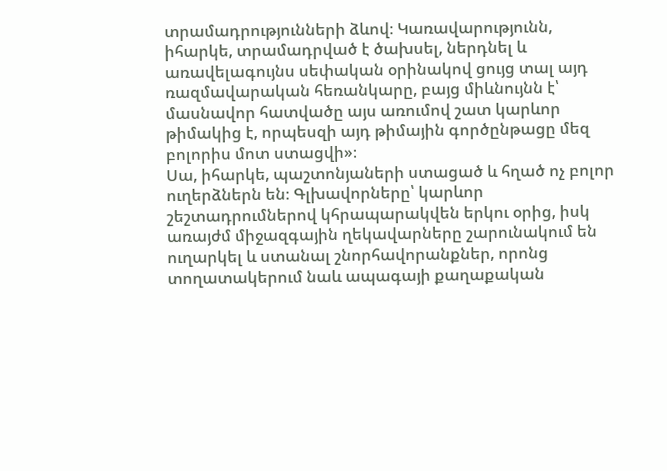տրամադրությունների ձևով։ Կառավարությունն, իհարկե, տրամադրված է ծախսել, ներդնել և առավելագույնս սեփական օրինակով ցույց տալ այդ ռազմավարական հեռանկարը, բայց միևնույնն է՝ մասնավոր հատվածը այս առումով շատ կարևոր թիմակից է, որպեսզի այդ թիմային գործընթացը մեզ բոլորիս մոտ ստացվի»։
Սա, իհարկե, պաշտոնյաների ստացած և հղած ոչ բոլոր ուղերձներն են։ Գլխավորները՝ կարևոր շեշտադրումներով կհրապարակվեն երկու օրից, իսկ առայժմ միջազգային ղեկավարները շարունակում են ուղարկել և ստանալ շնորհավորանքներ, որոնց տողատակերում նաև ապագայի քաղաքական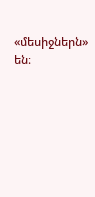«մեսիջներն» են։